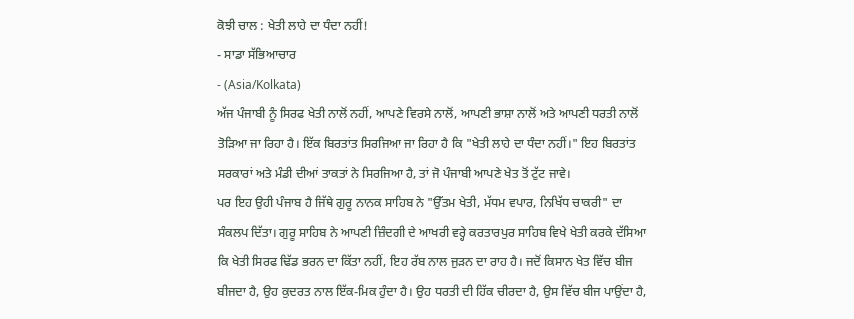ਕੋਝੀ ਚਾਲ : ਖੇਤੀ ਲਾਹੇ ਦਾ ਧੰਦਾ ਨਹੀਂ!
- ਸਾਡਾ ਸੱਭਿਆਚਾਰ
- (Asia/Kolkata)
ਅੱਜ ਪੰਜਾਬੀ ਨੂੰ ਸਿਰਫ ਖੇਤੀ ਨਾਲੋਂ ਨਹੀਂ, ਆਪਣੇ ਵਿਰਸੇ ਨਾਲੋਂ, ਆਪਣੀ ਭਾਸ਼ਾ ਨਾਲੋਂ ਅਤੇ ਆਪਣੀ ਧਰਤੀ ਨਾਲੋਂ ਤੋੜਿਆ ਜਾ ਰਿਹਾ ਹੈ। ਇੱਕ ਬਿਰਤਾਂਤ ਸਿਰਜਿਆ ਜਾ ਰਿਹਾ ਹੈ ਕਿ "ਖੇਤੀ ਲਾਹੇ ਦਾ ਧੰਦਾ ਨਹੀਂ।" ਇਹ ਬਿਰਤਾਂਤ ਸਰਕਾਰਾਂ ਅਤੇ ਮੰਡੀ ਦੀਆਂ ਤਾਕਤਾਂ ਨੇ ਸਿਰਜਿਆ ਹੈ, ਤਾਂ ਜੋ ਪੰਜਾਬੀ ਆਪਣੇ ਖੇਤ ਤੋਂ ਟੁੱਟ ਜਾਵੇ।
ਪਰ ਇਹ ਉਹੀ ਪੰਜਾਬ ਹੈ ਜਿੱਥੇ ਗੁਰੂ ਨਾਨਕ ਸਾਹਿਬ ਨੇ "ਉੱਤਮ ਖੇਤੀ, ਮੱਧਮ ਵਪਾਰ, ਨਿਖਿੱਧ ਚਾਕਰੀ" ਦਾ ਸੰਕਲਪ ਦਿੱਤਾ। ਗੁਰੂ ਸਾਹਿਬ ਨੇ ਆਪਣੀ ਜ਼ਿੰਦਗੀ ਦੇ ਆਖਰੀ ਵਰ੍ਹੇ ਕਰਤਾਰਪੁਰ ਸਾਹਿਬ ਵਿਖੇ ਖੇਤੀ ਕਰਕੇ ਦੱਸਿਆ ਕਿ ਖੇਤੀ ਸਿਰਫ ਢਿੱਡ ਭਰਨ ਦਾ ਕਿੱਤਾ ਨਹੀਂ, ਇਹ ਰੱਬ ਨਾਲ ਜੁੜਨ ਦਾ ਰਾਹ ਹੈ। ਜਦੋਂ ਕਿਸਾਨ ਖੇਤ ਵਿੱਚ ਬੀਜ ਬੀਜਦਾ ਹੈ, ਉਹ ਕੁਦਰਤ ਨਾਲ ਇੱਕ-ਮਿਕ ਹੁੰਦਾ ਹੈ। ਉਹ ਧਰਤੀ ਦੀ ਹਿੱਕ ਚੀਰਦਾ ਹੈ, ਉਸ ਵਿੱਚ ਬੀਜ ਪਾਉਂਦਾ ਹੈ,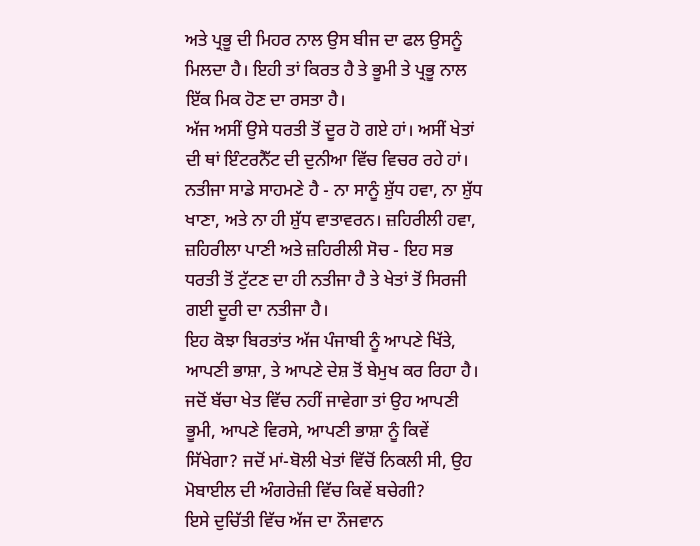ਅਤੇ ਪ੍ਰਭੂ ਦੀ ਮਿਹਰ ਨਾਲ ਉਸ ਬੀਜ ਦਾ ਫਲ ਉਸਨੂੰ ਮਿਲਦਾ ਹੈ। ਇਹੀ ਤਾਂ ਕਿਰਤ ਹੈ ਤੇ ਭੂਮੀ ਤੇ ਪ੍ਰਭੂ ਨਾਲ ਇੱਕ ਮਿਕ ਹੋਣ ਦਾ ਰਸਤਾ ਹੈ।
ਅੱਜ ਅਸੀਂ ਉਸੇ ਧਰਤੀ ਤੋਂ ਦੂਰ ਹੋ ਗਏ ਹਾਂ। ਅਸੀਂ ਖੇਤਾਂ ਦੀ ਥਾਂ ਇੰਟਰਨੈੱਟ ਦੀ ਦੁਨੀਆ ਵਿੱਚ ਵਿਚਰ ਰਹੇ ਹਾਂ। ਨਤੀਜਾ ਸਾਡੇ ਸਾਹਮਣੇ ਹੈ - ਨਾ ਸਾਨੂੰ ਸ਼ੁੱਧ ਹਵਾ, ਨਾ ਸ਼ੁੱਧ ਖਾਣਾ, ਅਤੇ ਨਾ ਹੀ ਸ਼ੁੱਧ ਵਾਤਾਵਰਨ। ਜ਼ਹਿਰੀਲੀ ਹਵਾ, ਜ਼ਹਿਰੀਲਾ ਪਾਣੀ ਅਤੇ ਜ਼ਹਿਰੀਲੀ ਸੋਚ - ਇਹ ਸਭ ਧਰਤੀ ਤੋਂ ਟੁੱਟਣ ਦਾ ਹੀ ਨਤੀਜਾ ਹੈ ਤੇ ਖੇਤਾਂ ਤੋਂ ਸਿਰਜੀ ਗਈ ਦੂਰੀ ਦਾ ਨਤੀਜਾ ਹੈ।
ਇਹ ਕੋਝਾ ਬਿਰਤਾਂਤ ਅੱਜ ਪੰਜਾਬੀ ਨੂੰ ਆਪਣੇ ਖਿੱਤੇ, ਆਪਣੀ ਭਾਸ਼ਾ, ਤੇ ਆਪਣੇ ਦੇਸ਼ ਤੋਂ ਬੇਮੁਖ ਕਰ ਰਿਹਾ ਹੈ। ਜਦੋਂ ਬੱਚਾ ਖੇਤ ਵਿੱਚ ਨਹੀਂ ਜਾਵੇਗਾ ਤਾਂ ਉਹ ਆਪਣੀ ਭੂਮੀ, ਆਪਣੇ ਵਿਰਸੇ, ਆਪਣੀ ਭਾਸ਼ਾ ਨੂੰ ਕਿਵੇਂ ਸਿੱਖੇਗਾ? ਜਦੋਂ ਮਾਂ-ਬੋਲੀ ਖੇਤਾਂ ਵਿੱਚੋਂ ਨਿਕਲੀ ਸੀ, ਉਹ ਮੋਬਾਈਲ ਦੀ ਅੰਗਰੇਜ਼ੀ ਵਿੱਚ ਕਿਵੇਂ ਬਚੇਗੀ?
ਇਸੇ ਦੁਚਿੱਤੀ ਵਿੱਚ ਅੱਜ ਦਾ ਨੌਜਵਾਨ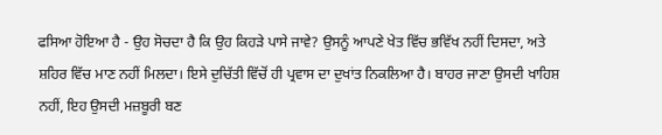ਫਸਿਆ ਹੋਇਆ ਹੈ - ਉਹ ਸੋਚਦਾ ਹੈ ਕਿ ਉਹ ਕਿਹੜੇ ਪਾਸੇ ਜਾਵੇ? ਉਸਨੂੰ ਆਪਣੇ ਖੇਤ ਵਿੱਚ ਭਵਿੱਖ ਨਹੀਂ ਦਿਸਦਾ, ਅਤੇ ਸ਼ਹਿਰ ਵਿੱਚ ਮਾਣ ਨਹੀਂ ਮਿਲਦਾ। ਇਸੇ ਦੁਚਿੱਤੀ ਵਿੱਚੋਂ ਹੀ ਪ੍ਰਵਾਸ ਦਾ ਦੁਖਾਂਤ ਨਿਕਲਿਆ ਹੈ। ਬਾਹਰ ਜਾਣਾ ਉਸਦੀ ਖਾਹਿਸ਼ ਨਹੀਂ, ਇਹ ਉਸਦੀ ਮਜ਼ਬੂਰੀ ਬਣ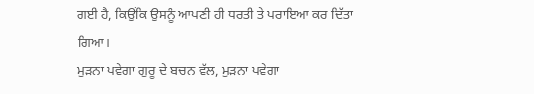ਗਈ ਹੈ, ਕਿਉਂਕਿ ਉਸਨੂੰ ਆਪਣੀ ਹੀ ਧਰਤੀ ਤੇ ਪਰਾਇਆ ਕਰ ਦਿੱਤਾ ਗਿਆ।
ਮੁੜਨਾ ਪਵੇਗਾ ਗੁਰੂ ਦੇ ਬਚਨ ਵੱਲ, ਮੁੜਨਾ ਪਵੇਗਾ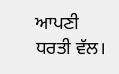ਆਪਣੀ ਧਰਤੀ ਵੱਲ।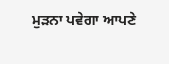ਮੁੜਨਾ ਪਵੇਗਾ ਆਪਣੇ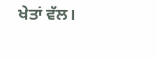ਖੇਤਾਂ ਵੱਲ।